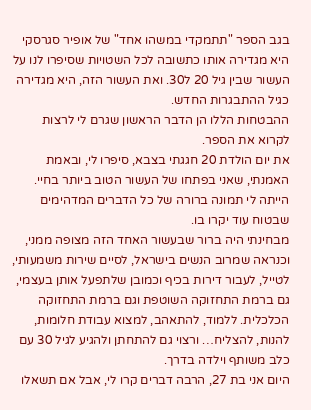בגב הספר "תתמקדי במשהו אחד" של אופיר סגרסקי היא מגדירה אותו כתשובה לכל השטויות שסיפרו לנו על העשור שבין גיל 20 ל30. ואת העשור הזה, היא מגדירה כגיל ההתבגרות החדש.
ההבטחות הללו הן הדבר הראשון שגרם לי לרצות לקרוא את הספר.
את יום הולדת 20 חגגתי בצבא, סיפרו לי, ובאמת האמנתי, שאני בפתחו של העשור הטוב ביותר בחיי. הייתה לי תמונה ברורה של כל הדברים המדהימים שבטוח עוד יקרו בו.
מבחינתי היה ברור שבעשור האחד הזה מצופה ממני, וכנראה שמרוב הנשים בישראל, לסיים שירות משמעותי, לטייל, לעבור דירות בכיף וכמובן שלתפעל אותן בעצמי, גם ברמת התחזוקה השוטפת וגם ברמת התחזוקה הכלכלית. ללמוד, להתאהב, למצוא עבודת חלומות, להנות, להצליח… ורצוי גם להתחתן ולהגיע לגיל 30 עם כלב משותף וילדה בדרך.
היום אני בת 27, הרבה דברים קרו לי, אבל אם תשאלו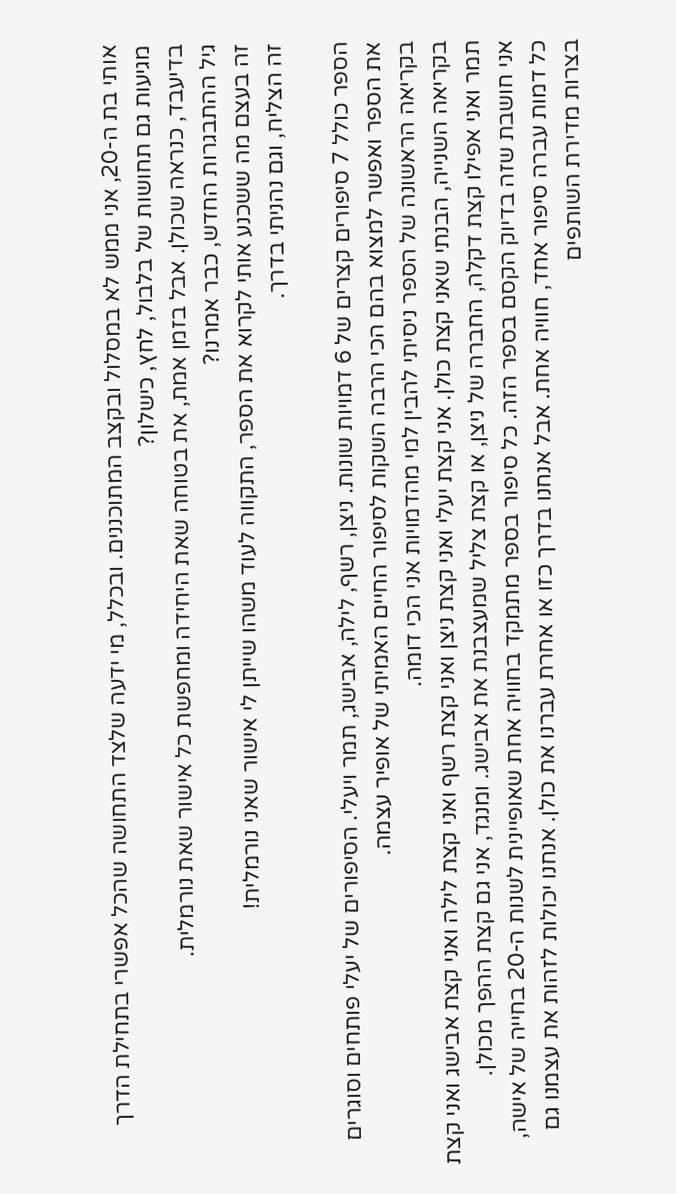אותי בת ה-20, אני ממש לא במסלול ובקצב המתוכננים. ובכלל, מי ידעה שלצד התחושה שהכל אפשרי בתחילת הדרך מגיעות גם תחושות של בלבול, לחץ, כישלון?
בדיעבד, כנראה שכולן. אבל בזמן אמת, את בטוחה שאת היחידה ומחפשת כל אישור שאת נורמלית.
גיל ההתבגרות החדש, כבר אמרנו?
זה בעצם מה ששכנע אותי לקרוא את הספר, התקווה לעוד משהו שייתן לי אישור שאני נורמלית!
זה הצליח, וגם נהניתי בדרך.

הספר כולל 7 סיפורים קצרים של 6 דמויות שונות. ניצן, רשף, לילה, אבישג, תמר ויעלי. הסיפורים של יעלי פותחים וסוגרים את הספר ואפשר למצוא בהם הכי הרבה השקות לסיפור החיים האמיתי של אופיר עצמה.
בקריאה הראשונה של הספר ניסיתי להבין למי מהדמויות אני הכי דומה.
בקריאה השנייה, הבנתי שאני קצת כולן. אני קצת יעלי ואני קצת ניצן ואני קצת רשף ואני קצת לילה ואני קצת אבישג ואני קצת תמר ואני אפילו קצת דקלה, החברה של ניצן, או קצת צליל שמעצבנת את אבישג. ומנגד, אני גם קצת ההפך מכולן.
אני חושבת שזה בדיוק הקסם בספר הזה. כל סיפור בספר מתמקד בחוויה אחת שאופיינית לשנות ה-20 בחייה של אישה, כל דמות עברה סיפור אחד, חוויה אחת. אבל אנחנו בדרך כזו או אחרת עברנו את כולן. אנחנו יכולות לזהות את עצמנו גם בצרות מדירת השותפים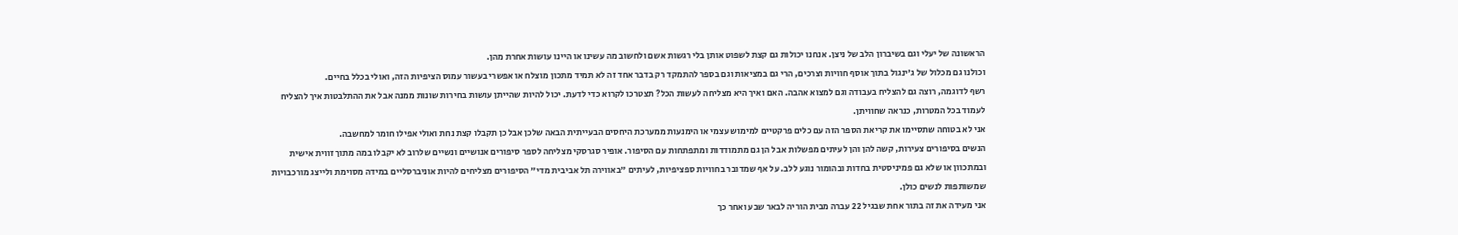הראשונה של יעלי וגם בשיברון הלב של ניצן. אנחנו יכולות גם קצת לשפוט אותן בלי רגשות אשם ולחשוב מה עשינו או היינו עושות אחרת מהן.
וכולנו גם מכלול של ג'ינגול בתוך אוסף חוויות וצרכים, הרי גם במציאות וגם בספר להתמקד רק בדבר אחד זה לא תמיד מתכון מוצלח או אפשרי בעשור עמוס הציפיות הזה, ואולי בכלל בחיים.
רשף לדוגמה, רוצה גם להצליח בעבודה וגם למצוא אהבה. האם ואיך היא מצליחה לעשות הכל? תצטרכו לקרוא כדי לדעת. יכול להיות שהייתן עושות בחירות שונות ממנה אבל את ההתלבטות איך להצליח לעמוד בכל המטרות, כנראה שחוויתן.
אני לא בטוחה שתסיימו את קריאת הספר הזה עם כלים פרקטיים למימוש עצמי או הימנעות ממערכת היחסים הבעייתית הבאה שלכן אבל כן תקבלו קצת נחת ואולי אפילו חומר למחשבה.
הנשים בסיפורים צעירות, קשה להן והן לעיתים מפשלות אבל הן גם מתמודדות ומתפתחות עם הסיפור. אופיר סגרסקי מצליחה לספר סיפורים אנושיים ונשיים שלרוב לא יקבלו במה מתוך זווית אישית ובמתכוון או שלא גם פמיניסטית בחדות ובהומור נוגע ללב. על אף שמדובר בחוויות ספציפיות, לעיתים "באווירה תל אביבית מדי" הסיפורים מצליחים להיות אוניברסליים במידה מסוימת ולייצג מורכבויות שמשותפות לנשים כולן.
אני מעידה את זה בתור אחת שבגיל 22 עברה מבית הוריה לבאר שבע ואחר כך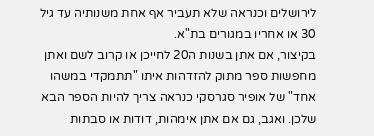לירושלים וכנראה שלא תעביר אף אחת משנותיה עד גיל 30 או אחריו במגורים בת"א.
בקיצור, אם אתן בשנות ה20 לחייכן או קרוב לשם ואתן מחפשות ספר מתוק להזדהות איתו "תתמקדי במשהו אחד" של אופיר סגרסקי כנראה צריך להיות הספר הבא שלכן. ואגב, גם אם אתן אימהות, דודות או סבתות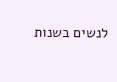לנשים בשנות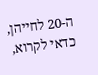ה-20 לחייהן, כדאי לקרוא,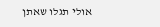אולי תגלו שאתן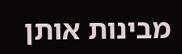מבינות אותן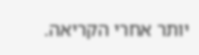יותר אחרי הקריאה.